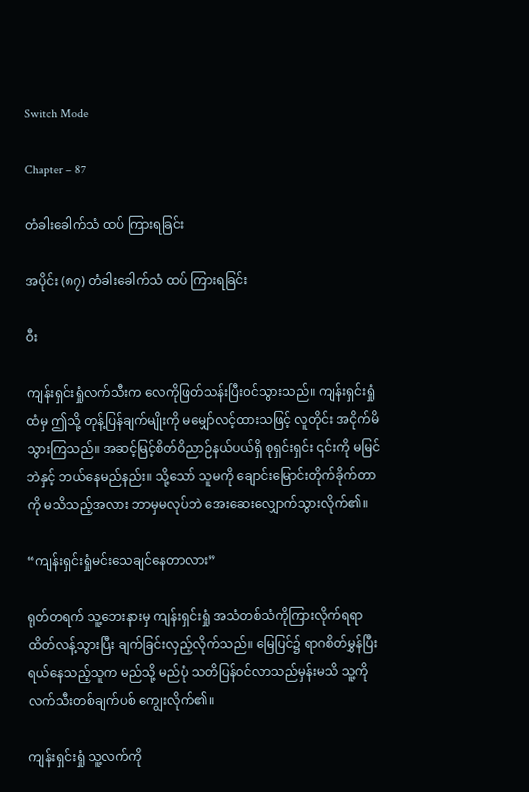Switch Mode

Chapter – 87

တံခါးခေါက်သံ ထပ် ကြားရခြင်း

အပိုင်း (၈၇) တံခါးခေါက်သံ ထပ် ကြားရခြင်း

ဝီး

ကျန်းရှင်းရှုံလက်သီးက လေကိုဖြတ်သန်းပြီး၀င်သွားသည်။ ကျန်းရှင်းရှုံထံမှ ဤသို့ တုန့်ပြန်ချက်မျိုးကို မမျှော်လင့်ထားသဖြင့် လူတိုင်း အငိုက်မိသွားကြသည်။ အဆင့်မြင့်စိတ်ဝိညာဉ်နယ်ပယ်ရှိ စုရှင်းရှင်း ၎င်းကို မမြင်ဘဲနှင့် ဘယ်နေမည်နည်း။ သို့သော် သူမကို ချောင်းမြောင်းတိုက်ခိုက်တာကို မသိသည့်အလား ဘာမှမလုပ်ဘဲ အေးဆေးလျှောက်သွားလိုက်၏။

“ကျန်းရှင်းရှုံမင်းသေချင်နေတာလား”

ရုတ်တရက် သူ့ဘေးနားမှ ကျန်းရှင်းရှုံ အသံတစ်သံကိုကြားလိုက်ရရာ ထိတ်လန့်သွားပြီး ချက်ခြင်းလှည့်လိုက်သည်။ မြေပြင်၌ ရာဂစိတ်မွှန်ပြီး ရယ်နေသည့်သူက မည်သို့ မည်ပုံ သတိပြန်၀င်လာသည်မှန်းမသိ သူ့ကိုလက်သီးတစ်ချက်ပစ် ကျွေးလိုက်၏။

ကျန်းရှင်းရှုံ သူ့လက်ကို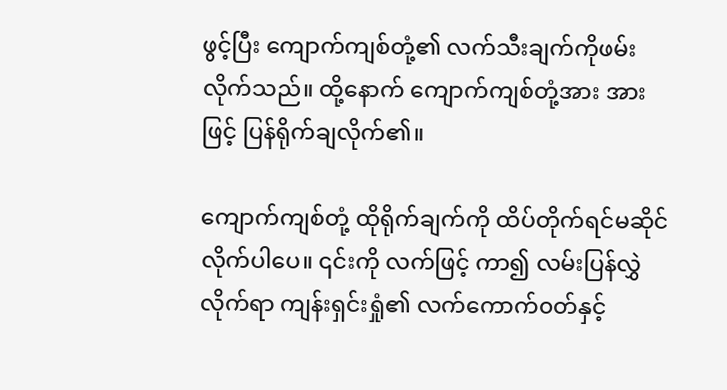ဖွင့်ပြီး ကျောက်ကျစ်တုံ့၏ လက်သီးချက်ကိုဖမ်းလိုက်သည်။ ထို့နောက် ကျောက်ကျစ်တုံ့အား အားဖြင့် ပြန်ရိုက်ချလိုက်၏။

ကျောက်ကျစ်တုံ့ ထိုရိုက်ချက်ကို ထိပ်တိုက်ရင်မဆိုင်လိုက်ပါပေ။ ၎င်းကို လက်ဖြင့် ကာ၍ လမ်းပြန်လွှဲလိုက်ရာ ‌ကျန်းရှင်းရှုံ၏ ‌လက်ကောက်၀တ်နှင့်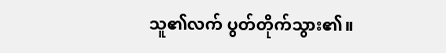သူ၏လက် ပွတ်တိုက်သွား၏။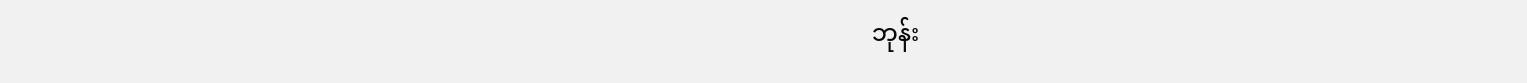ဘုန်း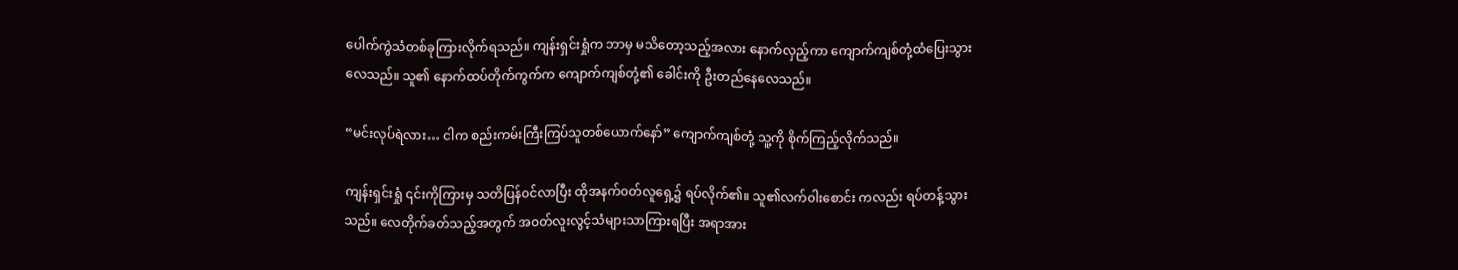ပေါက်ကွဲသံတစ်ခုကြားလိုက်ရသည်။ ကျန်းရှင်းရှုံက ဘာမှ မသိတော့သည့်အလား ‌နောက်လှည့်ကာ ကျောက်ကျစ်တုံ့ထံပြေးသွားလေသည်။ သူ၏ နောက်ထပ်တိုက်ကွက်က ကျောက်ကျစ်တုံ့၏ ခေါင်းကို ဦးတည်နေလေသည်။

“မင်းလုပ်ရဲလား… ငါက စည်းကမ်းကြီးကြပ်သူတစ်ယောက်နော်” ကျောက်ကျစ်တုံ့ သူ့ကို စိုက်ကြည့်လိုက်သည်။

ကျန်းရှင်းရှုံ ၎င်းကိုကြားမှ သတိပြန်၀င်လာပြီး ထိုအနက်၀တ်လူရှေ့၌ ရပ်လိုက်၏။ သူ၏လက်‌၀ါး‌စောင်း ကလည်း ရပ်တန့်သွားသည်။ လေတိုက်ခတ်သည့်အတွက် အ၀တ်လူးလွင့်သံများသာကြားရပြီး အရာအား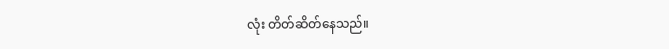လုံး တိတ်ဆိတ်နေသည်။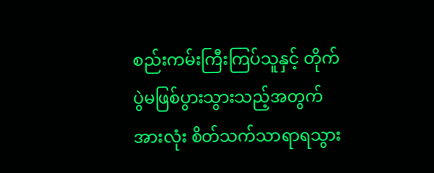စည်းကမ်းကြီးကြပ်သူနှင့် တိုက်ပွဲမဖြစ်ပွားသွားသည့်အတွက် အားလုံး စိတ်သက်သာရာရသွား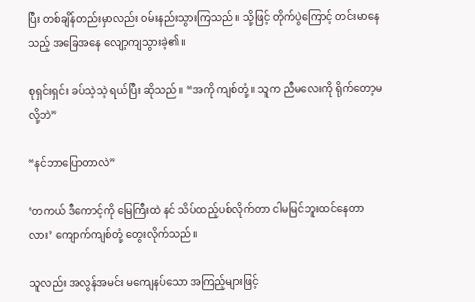ပြီး တစ်ချိန်တည်းမှာလည်း ၀မ်းနည်းသွားကြသည်။ သို့ဖြင့် တိုက်ပွဲကြောင့် တင်းမာနေသည့် အခြေအနေ လျော့ကျသွားခဲ့၏။

စုရှင်းရှင်း ခပ်သဲ့သဲ့ ရယ်ပြီး ဆိုသည်။ “အကို ကျစ်တုံ့။ သူက ညီမလေးကို ရိုက်တော့မလို့ဘဲ”

“နင်ဘာပြောတာလဲ”

‘တကယ် ဒီကောင့်ကို မြေကြီးထဲ နင် သိပ်ထည့်ပစ်လိုက်တာ ငါမမြင်ဘူးထင်နေတာလား’ ကျောက်ကျစ်တုံ့ တွေးလိုက်သည်။

သူလည်း အလွန်အမင်း မကျေနပ်သော အကြည့်များဖြင့်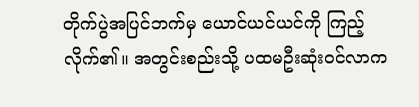တိုက်ပွဲအပြင်ဘက်မှ ယောင်ယင်ယင်ကို ကြည့်လိုက်၏။ အတွင်းစည်းသို့ ပထမဦးဆုံး၀င်လာက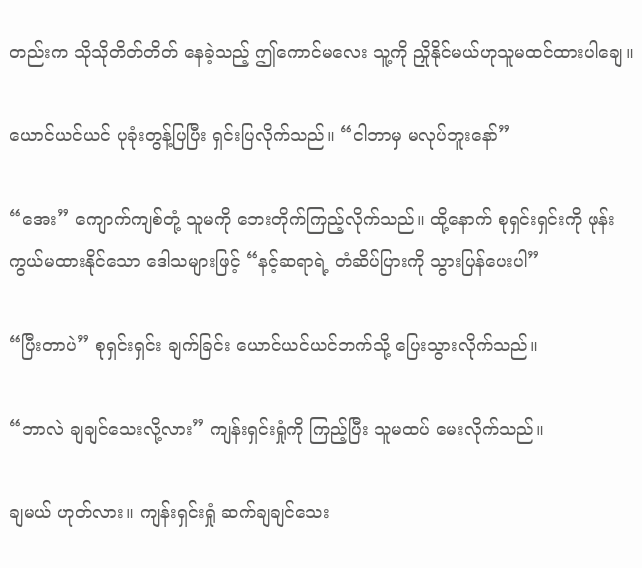တည်းက သိုသိုတိတ်တိတ် နေခဲ့သည့် ဤကောင်မလေး သူ့ကို ညှိုနိုင်မယ်ဟုသူမထင်ထားပါချေ။

ယောင်ယင်ယင် ပုခုံးတွန့်ပြပြီး ရှင်းပြလိုက်သည်။ “ငါဘာမှ မလုပ်ဘူးနော်”

“အေး” ကျောက်ကျစ်တုံ့ သူမကို ဘေးတိုက်ကြည့်လိုက်သည်။ ထို့နောက် ‌စုရှင်းရှင်းကို ဖုန်းကွယ်မထားနိုင်သော ဒေါသများဖြင့် “နင့်ဆရာရဲ့ တံဆိပ်ပြားကို သွားပြန်ပေးပါ”

“ပြီးတာပဲ” စုရှင်းရှင်း ချက်ခြင်း ယောင်ယင်ယင်ဘက်သို့ ပြေးသွားလိုက်သည်။

“ဘာလဲ ချချင်သေးလို့လား” ကျန်းရှင်းရှုံကို ကြည့်ပြီး သူမထပ် မေးလိုက်သည်။

ချမယ် ဟုတ်လား။ ကျန်းရှင်းရှုံ ဆက်ချချင်သေး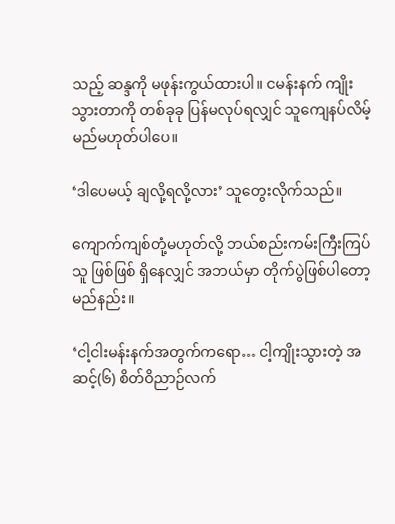သည့် ဆန္ဒကို မဖုန်းကွယ်ထားပါ။ ငမန်းနက် ကျိုးသွားတာကို တစ်ခုခု ပြန်မလုပ်ရလျှင် သူကျေနပ်လိမ့်မည်မဟုတ်ပါပေ။

‘ဒါပေမယ့် ချလို့ရလို့လား’ သူတွေးလိုက်သည်။

ကျောက်ကျစ်တုံ့မဟုတ်လို့ ဘယ်စည်းကမ်းကြီးကြပ်သူ ဖြစ်ဖြစ် ရှိနေလျှင် အဘယ်မှာ တိုက်ပွဲဖြစ်ပါတော့မည်နည်း။

‘ငါ့ငါးမန်းနက်အတွက်ကရော… ငါ့ကျိုးသွားတဲ့ အဆင့်(၆) စိတ်ဝိညာဉ်လက်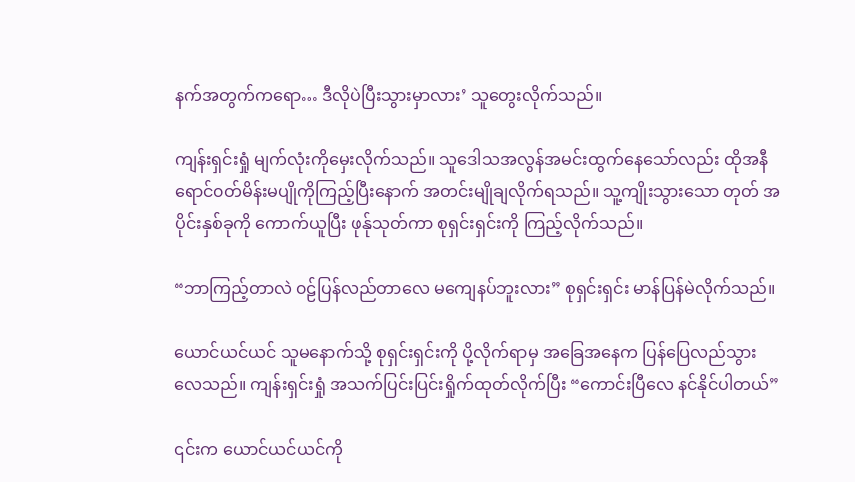နက်အတွက်ကရော… ဒီလိုပဲပြီးသွားမှာလား’ သူတွေးလိုက်သည်။

ကျန်းရှင်းရှုံ မျက်လုံးကိုမှေးလိုက်သည်။ သူဒေါသအလွန်အမင်းထွက်နေသော်လည်း ထိုအနီရောင်၀တ်မိန်းမပျိုကိုကြည့်ပြီးနောက် အတင်းမျိုချလိုက်ရသည်။ သူ့ကျိုးသွားသော တုတ် အပိုင်းနှစ်ခုကို ကောက်ယူပြီး ဖုန်ုသုတ်ကာ စုရှင်းရှင်းကို ကြည့်လိုက်သည်။

“ဘာကြည့်တာလဲ ၀ဠ်ပြန်လည်တာလေ မကျေနပ်ဘူးလား” စုရှင်းရှင်း မာန်ပြန်မဲလိုက်သည်။

ယောင်ယင်ယင် သူမနောက်သို့ စုရှင်းရှင်းကို ပို့လိုက်ရာမှ အခြေအနေက ပြန်ပြေလည်သွားလေသည်။ ကျန်းရှင်းရှုံ အသက်ပြင်းပြင်းရှိုက်ထုတ်လိုက်ပြီး “ကောင်းပြီလေ နင်နိုင်ပါတယ်”

၎င်းက ယောင်ယင်ယင်ကို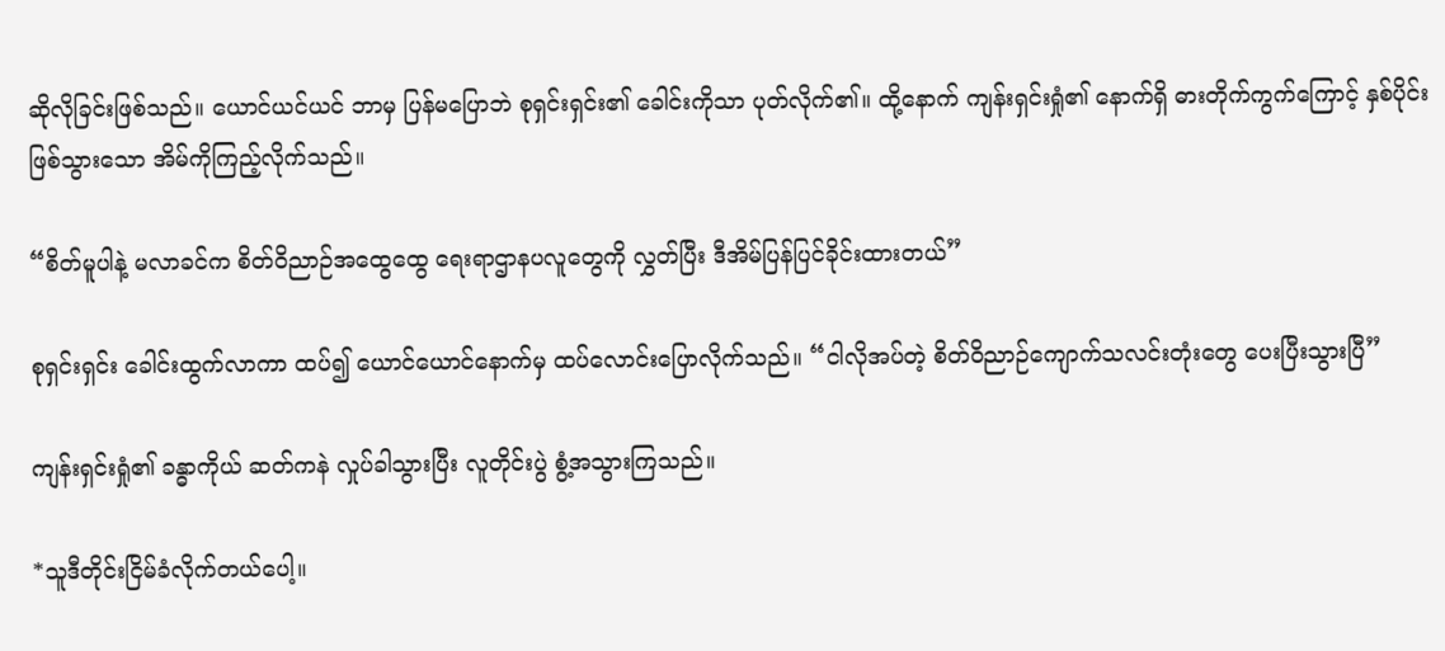ဆိုလိုခြင်းဖြစ်သည်။ ယောင်ယင်ယင် ဘာမှ ပြန်မပြောဘဲ စု‌ရှင်းရှင်း၏ ခေါင်းကိုသာ ပုတ်လိုက်၏။ ထို့နောက် ကျန်းရှင်းရှုံ၏ နောက်ရှိ ဓားတိုက်ကွက်ကြောင့် နှစ်ပိုင်းဖြစ်သွားသော အိမ်ကိုကြည့်လိုက်သည်။

“စိတ်မူပါနဲ့ မလာခင်က စိတ်ဝိညာဉ်အထွေထွေ ရေးရာဌာနပလူတွေကို လွှတ်ပြီး ဒီအိမ်ပြန်ပြင်ခိုင်းထားတယ်”

စုရှင်းရှင်း ခေါင်းထွက်လာကာ ထပ်၍ ယောင်ယောင်နောက်မှ ထပ်လောင်းပြောလိုက်သည်။ “ငါလိုအပ်တဲ့ စိတ်ဝိညာဉ်ကျောက်သလင်းတုံးတွေ ပေးပြီးသွားပြီ”

ကျန်းရှင်းရှုံ၏ ခန္ဓာကိုယ် ဆတ်ကနဲ လှုပ်ခါသွားပြီး လူတိုင်းပွဲ စွံ့အသွားကြသည်။

*သူဒီတိုင်းငြိမ်ခံလိုက်တယ်ပေါ့။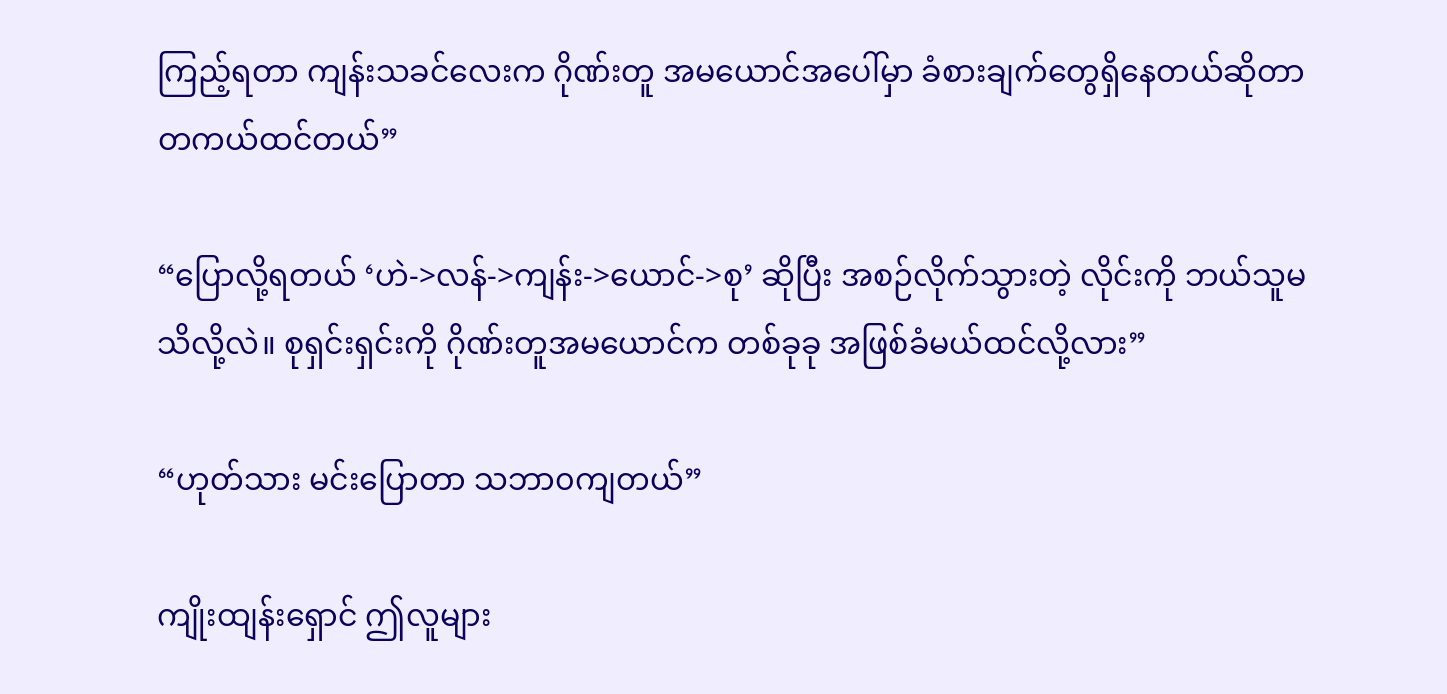ကြည့်ရတာ ကျန်းသခင်လေးက ဂိုဏ်းတူ အမယောင်အပေါ်မှာ ခံစားချက်တွေရှိနေတယ်ဆိုတာ တကယ်ထင်တယ်”

“ပြောလို့ရတယ် ‘ဟဲ->လန်->ကျန်း->ယောင်->စု’ ဆိုပြီး အစဉ်လိုက်သွားတဲ့ လိုင်းကို ဘယ်သူမသိလို့လဲ။ စုရှင်းရှင်းကို ဂိုဏ်းတူအမယောင်က တစ်ခုခု အဖြစ်ခံမယ်ထင်လို့လား”

“ဟုတ်သား မင်းပြောတာ သဘာ၀ကျတယ်”

ကျိုးထျန်းရှောင် ဤလူများ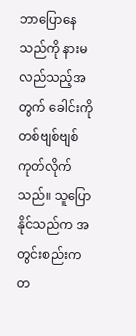ဘာပြောနေသည်ကို နားမလည်သည့်အတွက် ခေါင်းကိုတစ်ဗျစ်ဗျစ်ကုတ်လိုက်သည်။ သူပြောနိုင်သည်က အတွင်းစည်းက တ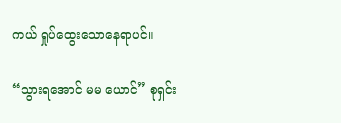ကယ် ရှုပ်ထွေးသောနေရာပင်။

“သွားရအောင် မမ ယောင်” စုရှင်း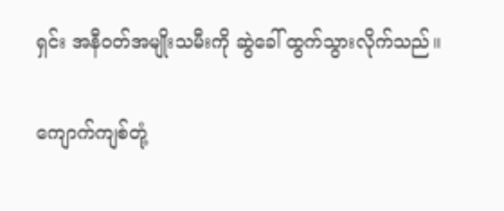ရှင်း အနီ၀တ်အမျိုးသမီးကို ဆွဲခေါ် ထွက်သွားလိုက်သည်။

ကျောက်ကျစ်တုံ့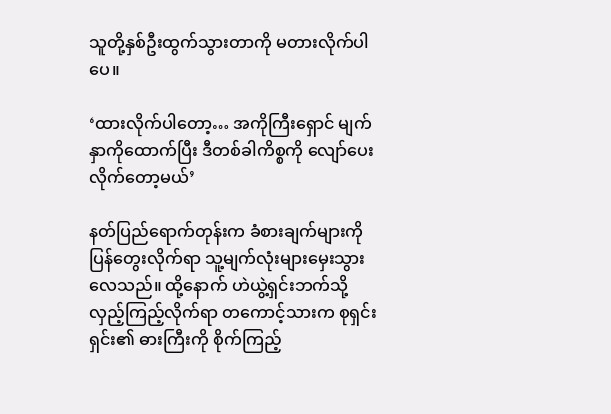သူတို့နှစ်ဦးထွက်သွားတာကို မတားလိုက်ပါပေ။

‘ထားလိုက်ပါတော့… အကိုကြီးရှောင် မျက်နှာကိုထောက်ပြီး ဒီတစ်ခါကိစ္စကို လျော်ပေးလိုက်တော့မယ်’

နတ်ပြည်ရောက်တုန်းက ခံစားချက်များကို ပြန်တွေးလိုက်ရာ သူ့မျက်လုံးများမှေးသွားလေသည်။ ထို့နောက် ဟဲယွဲ့ရှင်းဘက်သို့ လှည့်ကြည့်လိုက်ရာ တကောင့်သားက စုရှင်းရှင်း၏ ဓားကြီးကို စိုက်ကြည့်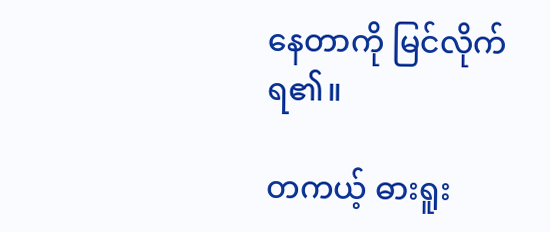နေတာကို မြင်လိုက်ရ၏။

တကယ့် ဓားရူး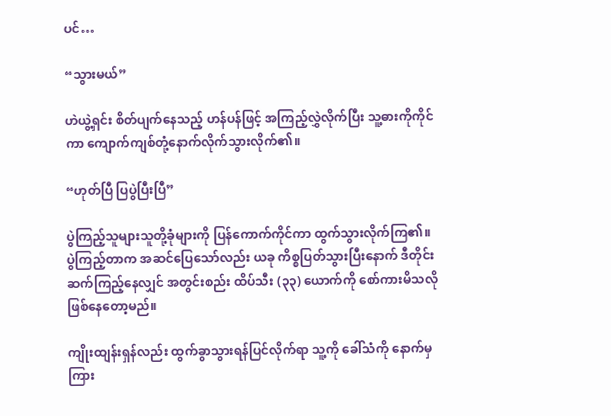ပင်…

“သွားမယ်”

ဟဲယွဲ့ရှင်း စိတ်ပျက်နေသည့် ဟန်ပန်ဖြင့် အကြည့်လွှဲလိုက်ပြီး သူ့ဓားကိုကိုင်ကာ ကျောက်ကျစ်တုံ့နောက်လိုက်သွားလိုက်၏။

“ဟုတ်ပြီ ပြပွဲပြီးပြီ”

ပွဲကြည့်သူများသူတို့ခုံများကို ပြန်ကောက်ကိုင်ကာ ထွက်သွားလိုက်ကြ၏။ ပွဲကြည့်တာက အဆင်ပြေသော်လည်း ယခု ကိစ္စပြတ်သွားပြီးနောက် ဒီတိုင်းဆက်ကြည့်နေလျှင် အတွင်းစည်း ထိပ်သီး (၃၃) ယောက်ကို စော်ကားမိ‌သလို ဖြစ်နေတော့မည်။

ကျိုးထျန်းရှန်လည်း ထွက်ခွာသွားရန်ပြင်လိုက်ရာ သူ့ကို ခေါ်သံကို နောက်မှကြား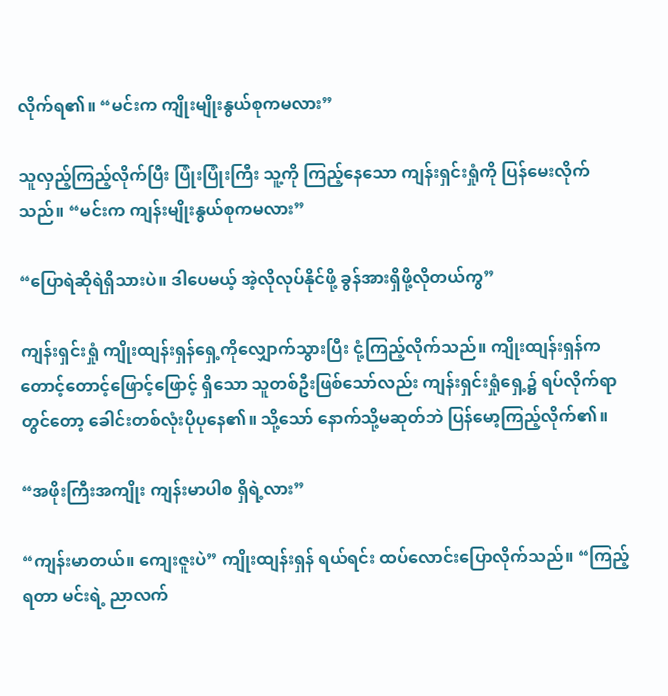လိုက်ရ၏။ “မင်းက ကျိုးမျိုးနွယ်စုကမလား”

သူလှည့်ကြည့်လိုက်ပြီး ပြုံးပြုံးကြီး သူ့ကို ကြည့်နေသော ကျန်းရှင်းရှုံကို ပြန်မေးလိုက်သည်။ “မင်းက ကျန်းမျိုးနွယ်စုကမလား”

“ပြောရဲဆိုရဲရှိသားပဲ။ ဒါပေမယ့် အဲ့လိုလုပ်နိုင်ဖို့ ခွန်အားရှိဖို့လိုတယ်ကွ”

ကျန်းရှင်းရှုံ ကျိုးထျန်း‌ရှန်ရှေ့ကိုလျှောက်သွားပြီး ငုံ့ကြည့်လိုက်သည်။ ကျိုးထျန်းရှန်က တောင့်တောင့်ဖြောင့်ဖြောင့် ရှိသော သူတစ်ဦးဖြစ်သော်လည်း ကျန်းရှင်းရှုံရှေ့၌ ရပ်လိုက်ရာတွင်တော့ ခေါင်းတစ်လုံးပိုပုနေ၏။ သို့သော် ‌နောက်သို့မဆုတ်ဘဲ ပြန်မော့ကြည့်လိုက်၏။

“အဖိုးကြီးအကျိုး ကျန်းမာပါစ ရှိရဲ့လား”

“ကျန်းမာတယ်။ ကျေးဇူးပဲ” ကျိုးထျန်းရှန် ရယ်ရင်း ထပ်လောင်းပြောလိုက်သည်။ “ကြည့်ရတာ မင်းရဲ့ ညာလက်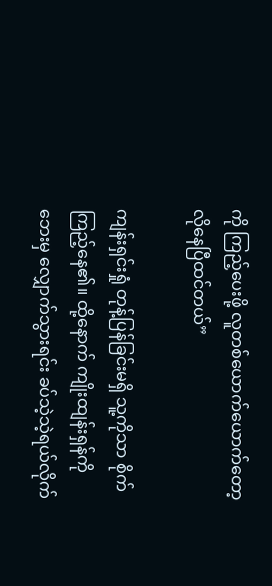ကို ကြည့်ပေးဖို့ လူတစ်ယောက်ယောက်တော့ လိုနေပြီထင်တယ်”

ကျန်းရှင်းရှုံ တုန့်ပြန်ခြင်းမရှိ သူ့ကိုသာ စိုက်ကြည့်နေ၏။ ထို့နောက် ကျိုးထျန်းရှန်ကို ဘေးမှ လျှောက်သွားရင်း ခပ်သဲ့သဲ့ရယ်လိုက်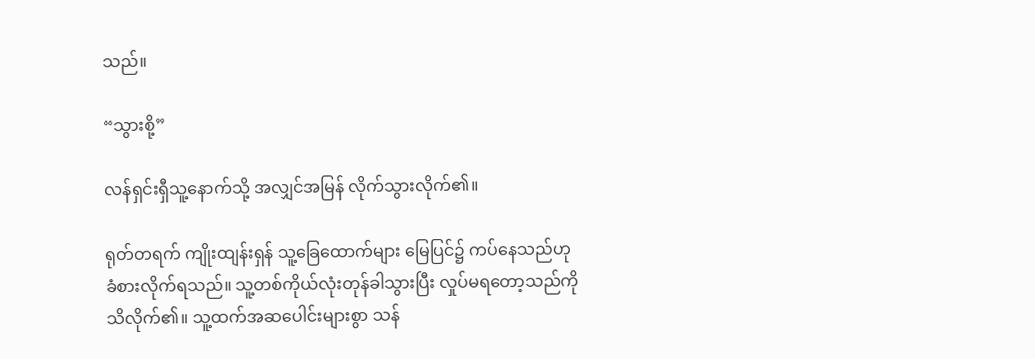သည်။

“သွားစို့”

လန်ရှင်းရှီသူ့နောက်သို့ အလျှင်အမြန် လိုက်သွားလိုက်၏။

ရုတ်တရက် ကျိုးထျန်းရှန် သူ့ခြေထောက်များ မြေပြင်၌ ကပ်နေသည်ဟု ခံစားလိုက်ရသည်။ သူ့တစ်ကိုယ်လုံးတုန်ခါသွားပြီး လှုပ်မရတော့သည်ကို သိလိုက်၏။ သူ့ထက်အဆပေါင်းများစွာ သန်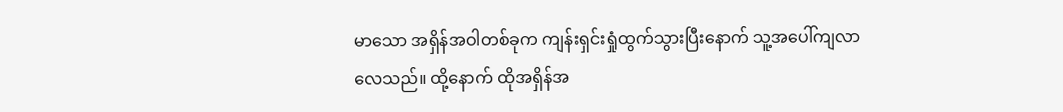မာသော အရှိန်အဝါတစ်ခုက ကျန်းရှင်းရှုံထွက်သွားပြီးနောက် သူ့အပေါ်ကျလာ လေသည်။ ထို့နောက် ထိုအရှိန်အ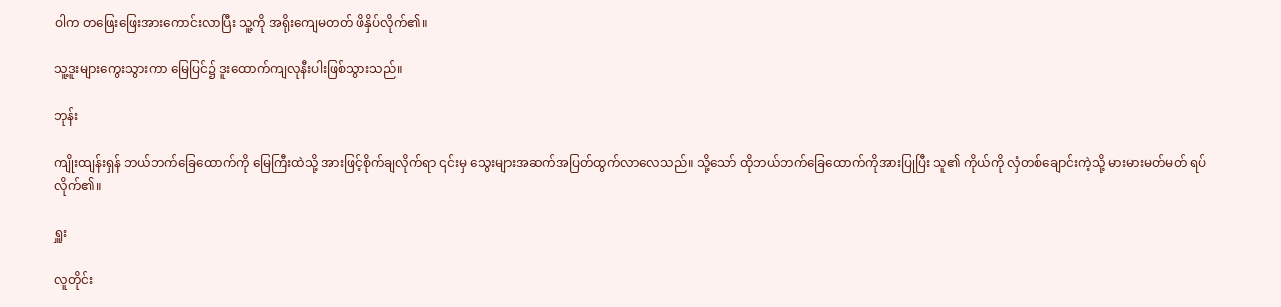ဝါက တဖြေးဖြေးအားကောင်းလာပြီး သူ့ကို အရိုးကျေမတတ် ဖိနှိပ်လိုက်၏။

သူ့ဒူးများကွေးသွားကာ မြေပြင်၌ ဒူးထောက်ကျလုနီးပါးဖြစ်သွားသည်။

ဘုန်း

ကျိုးထျန်းရှန် ဘယ်ဘက်ခြေထောက်ကို မြေကြီးထဲသို့ အားဖြင့်စိုက်ချလိုက်ရာ ၎င်းမှ သွေးများအဆက်အပြတ်ထွက်လာလေသည်။ သို့သော် ထိုဘယ်‌ဘက်ခြေထောက်ကိုအားပြုပြီး သူ၏ ကိုယ်ကို လှံတစ်ချောင်းကဲ့သို့ မားမားမတ်မတ် ရပ်လိုက်၏။

ရှူး

လူတိုင်း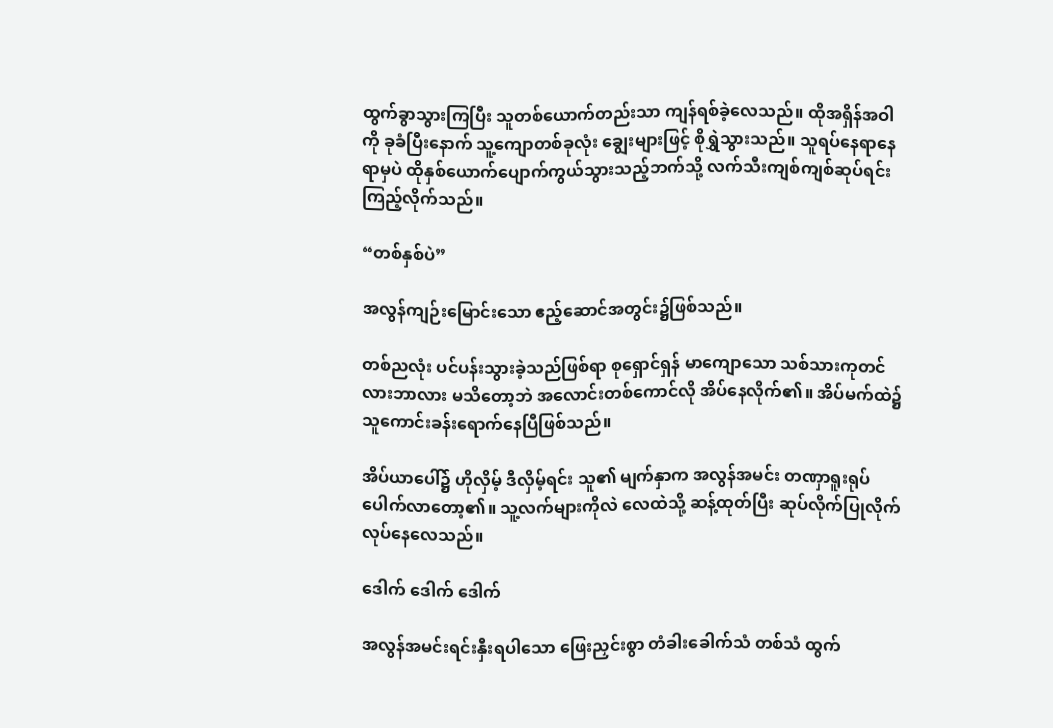ထွက်ခွာသွားကြပြီး သူတစ်ယောက်တည်းသာ ကျန်ရစ်ခဲ့လေသည်။ ထိုအရှိန်အဝါကို ခုခံပြီးနောက် ‌သူ့ကျောတစ်ခုလုံး ချွေးများဖြင့် စိုရွှဲသွားသည်။ သူရပ်နေရာနေရာမှပဲ ထိုနှစ်ယောက်ပျောက်ကွယ်သွားသည့်ဘက်သို့ လက်သီးကျစ်ကျစ်ဆုပ်ရင်းကြည့်လိုက်သည်။

“တစ်နှစ်ပဲ”

အလွန်ကျဉ်းမြောင်းသော ဧည့်ဆောင်အတွင်း၌ဖြစ်သည်။

တစ်ညလုံး ပင်ပန်းသွားခဲ့သည်ဖြစ်ရာ စုရှောင်ရှန် မာကျောသော သစ်သားကုတင်လားဘာလား မသိတော့ဘဲ အလောင်းတစ်ကောင်လို အိပ်နေလိုက်၏။ အိပ်မက်ထဲ၌ သူကောင်းခန်းရောက်နေပြီဖြစ်သည်။

အိပ်ယာပေါ်၌ ဟိုလှိမ့် ဒီလှိမ့်ရင်း သူ၏ မျက်နှာက အလွန်အမင်း တဏှာရူးရုပ်ပေါက်လာတော့၏။ သူ့လက်များကိုလဲ လေထဲသို့ ဆန့်ထုတ်ပြီး ဆုပ်လိုက်ပြုလိုက် လုပ်နေလေသည်။

ဒေါက် ဒေါက် ဒေါက်

အလွန်အမင်းရင်းနှီးရပါသော ဖြေးညှင်းစွာ တံခါးခေါက်သံ တစ်သံ ထွက်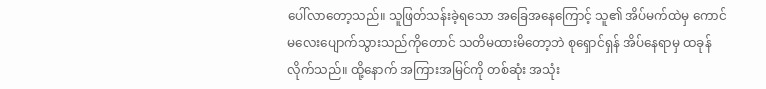ပေါ်လာတော့သည်။ သူဖြတ်သန်းခဲ့ရသော အခြေအနေကြောင့် သူ၏ အိပ်မက်ထဲမှ ကောင်မလေးပျောက်သွားသည်ကိုတောင် သတိမထားမိတော့ဘဲ စုရှောင်ရှန် အိပ်နေရာမှ ထခုန်လိုက်သည်။ ထို့နောက် အကြားအမြင်ကို တစ်ဆုံး အသုံး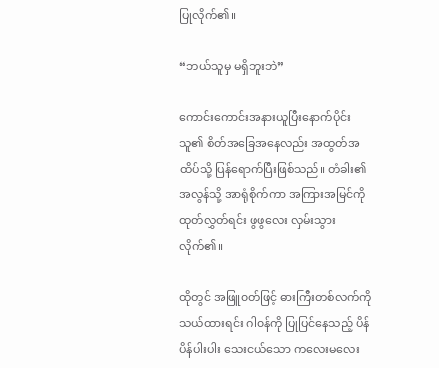ပြုလိုက်၏။

“ဘယ်သူမှ မရှိဘူးဘဲ”

ကောင်းကောင်းအနားယူပြီးနောက်ပိုင်း သူ၏ စိတ်အခြေအနေလည်း အထွတ်အထိပ်သို့ ပြန်ရောက်ပြီးဖြစ်သည်။ တံခါး၏ အလွန်သို့ အာရုံစိုက်ကာ အကြားအမြင်ကို ထုတ်လွှတ်ရင်း ဖွဖွလေး လှမ်းသွားလိုက်၏။

ထိုတွင် အဖြူ၀တ်ဖြင့် ဓားကြီးတစ်လက်ကို သယ်ထားရင်း ဂါ၀န်ကို ပြုပြင်နေသည့် ‌ပိန်ပိန်ပါးပါး သေးငယ်သော ကလေးမလေး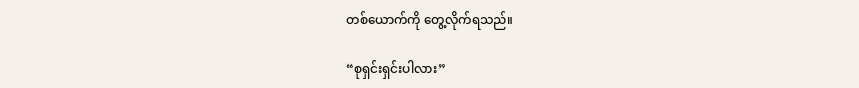တစ်ယောက်ကို တွေ့လိုက်ရသည်။

“စုရှင်းရှင်းပါလား”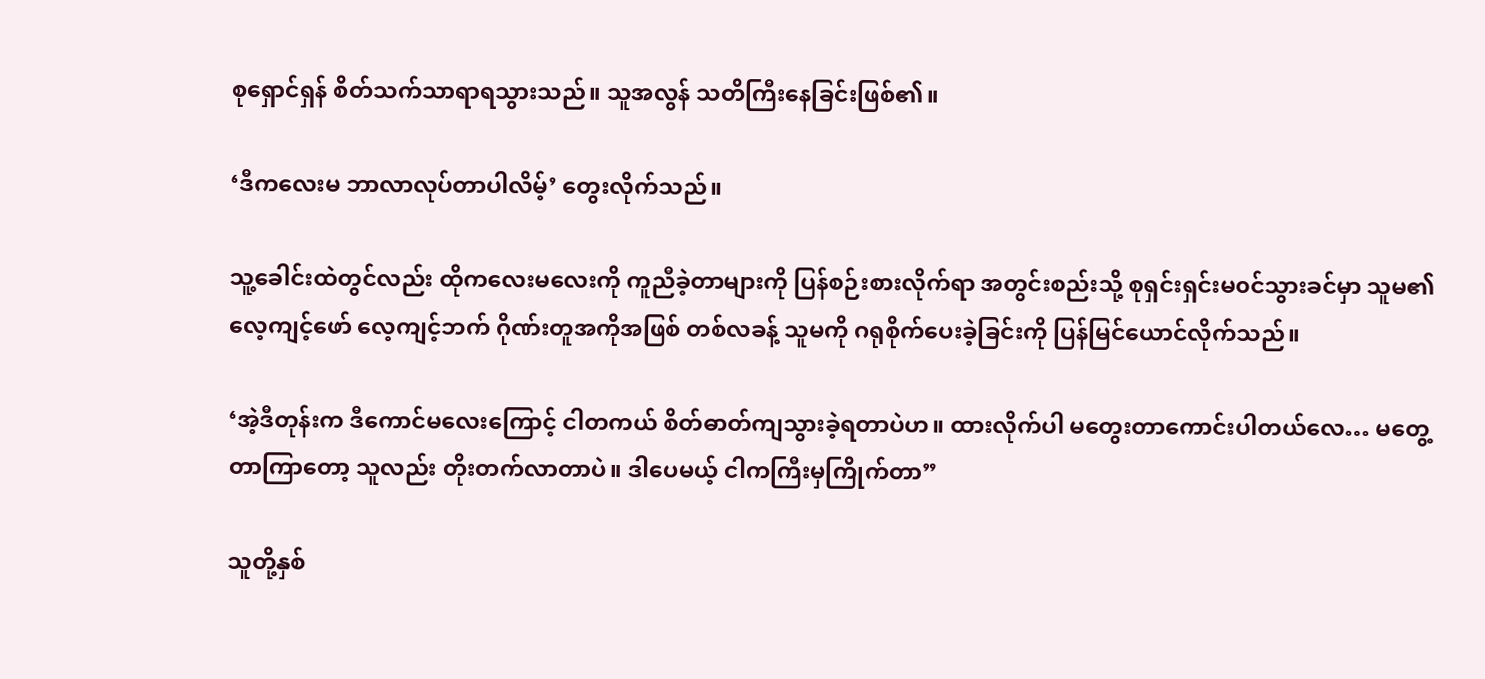စုရှောင်ရှန် စိတ်သက်သာရာရသွားသည်။ သူအလွန် သတိကြီးနေခြင်းဖြစ်၏။

‘ဒီကလေးမ ဘာလာလုပ်တာပါလိမ့်’ တွေးလိုက်သည်။

သူ့ခေါင်းထဲတွင်လည်း ထိုကလေးမလေးကို ကူညီခဲ့တာများကို ပြန်စဉ်းစားလိုက်ရာ အတွင်းစည်းသို့ စုရှင်းရှင်းမ၀င်သွားခင်မှာ သူမ၏ လေ့ကျင့်ဖော် လေ့ကျင့်ဘက် ဂိုဏ်းတူအကိုအဖြစ် တစ်လခန့် သူမကို ဂရုစိုက်ပေးခဲ့ခြင်းကို ပြန်မြင်ယောင်လိုက်သည်။

‘အဲ့ဒီတုန်းက ဒီကောင်မလေးကြောင့် ငါတကယ် စိတ်ဓာတ်ကျသွားခဲ့ရတာပဲဟ။ ထားလိုက်ပါ မတွေးတာကောင်းပါတယ်လေ… မတွေ့တာကြာတော့ သူလည်း တိုးတက်လာတာပဲ။ ဒါပေမယ့် ငါကကြီးမှကြိုက်တာ”

သူတို့နှစ်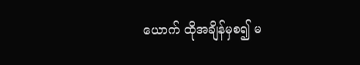ယောက် ထိုအချိန်မှစ၍ မ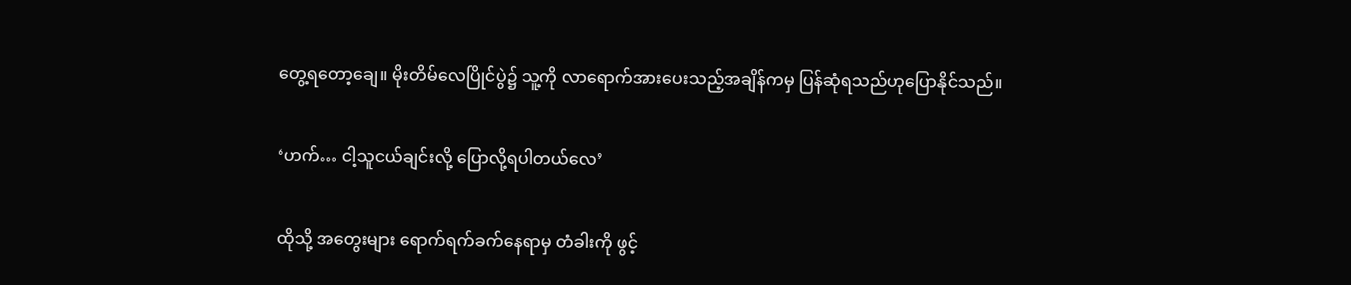တွေ့ရတော့ချေ။ မိုးတိမ်လေပြိုင်ပွဲ၌ သူ့ကို လာရောက်အားပေးသည့်အချိန်ကမှ ပြန်ဆုံရသည်ဟုပြောနိုင်သည်။

‘ဟက်… ငါ့သူငယ်ချင်းလို့ ပြောလို့ရပါတယ်လေ’

ထိုသို့ အတွေးများ ရောက်ရက်ခက်နေရာမှ တံခါးကို ဖွင့်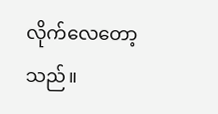လိုက်လေတော့သည်။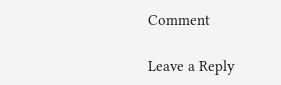Comment

Leave a Reply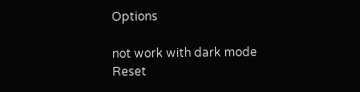Options

not work with dark mode
Reset